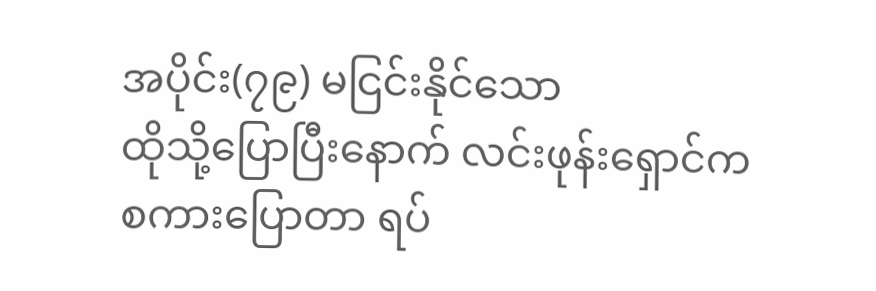အပိုင်း(၇၉) မငြင်းနိုင်သော
ထိုသို့ပြောပြီးနောက် လင်းဖုန်းရှောင်က စကားပြောတာ ရပ်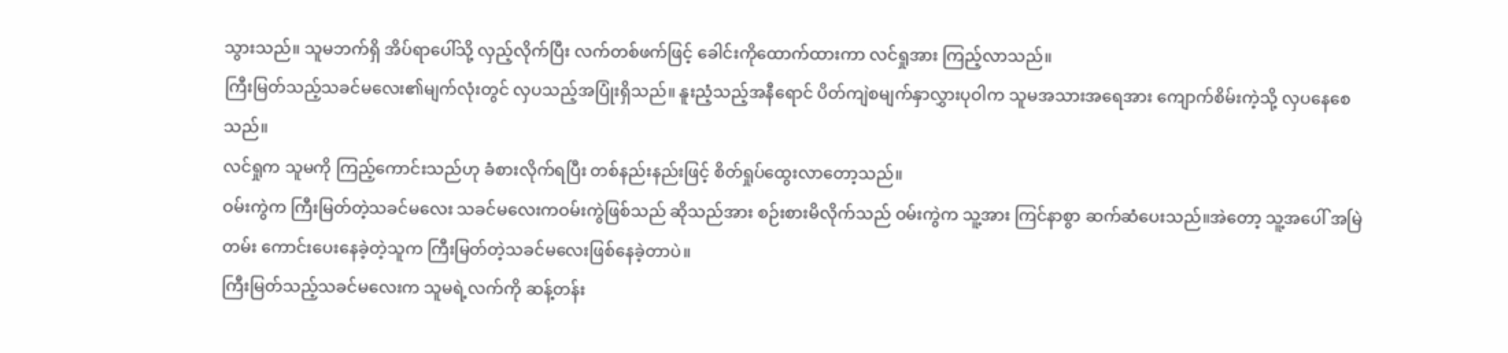သွားသည်။ သူမဘက်ရှိ အိပ်ရာပေါ်သို့ လှည့်လိုက်ပြီး လက်တစ်ဖက်ဖြင့် ခေါင်းကိုထောက်ထားကာ လင်ရှုအား ကြည့်လာသည်။
ကြီးမြတ်သည့်သခင်မလေး၏မျက်လုံးတွင် လှပသည့်အပြုံးရှိသည်။ နူးညံ့သည့်အနီရောင် ပိတ်ကျဲစမျက်နှာလွှားပုဝါက သူမအသားအရေအား ကျောက်စိမ်းကဲ့သို့ လှပနေစေသည်။
လင်ရှုက သူမကို ကြည့်ကောင်းသည်ဟု ခံစားလိုက်ရပြီး တစ်နည်းနည်းဖြင့် စိတ်ရှုပ်ထွေးလာတော့သည်။
ဝမ်းကွဲက ကြီးမြတ်တဲ့သခင်မလေး သခင်မလေးကဝမ်းကွဲဖြစ်သည် ဆိုသည်အား စဉ်းစားမိလိုက်သည် ဝမ်းကွဲက သူ့အား ကြင်နာစွာ ဆက်ဆံပေးသည်။အဲတော့ သူ့အပေါ် အမြဲတမ်း ကောင်းပေးနေခဲ့တဲ့သူက ကြီးမြတ်တဲ့သခင်မလေးဖြစ်နေခဲ့တာပဲ။
ကြီးမြတ်သည့်သခင်မလေးက သူမရဲ့လက်ကို ဆန့်တန်း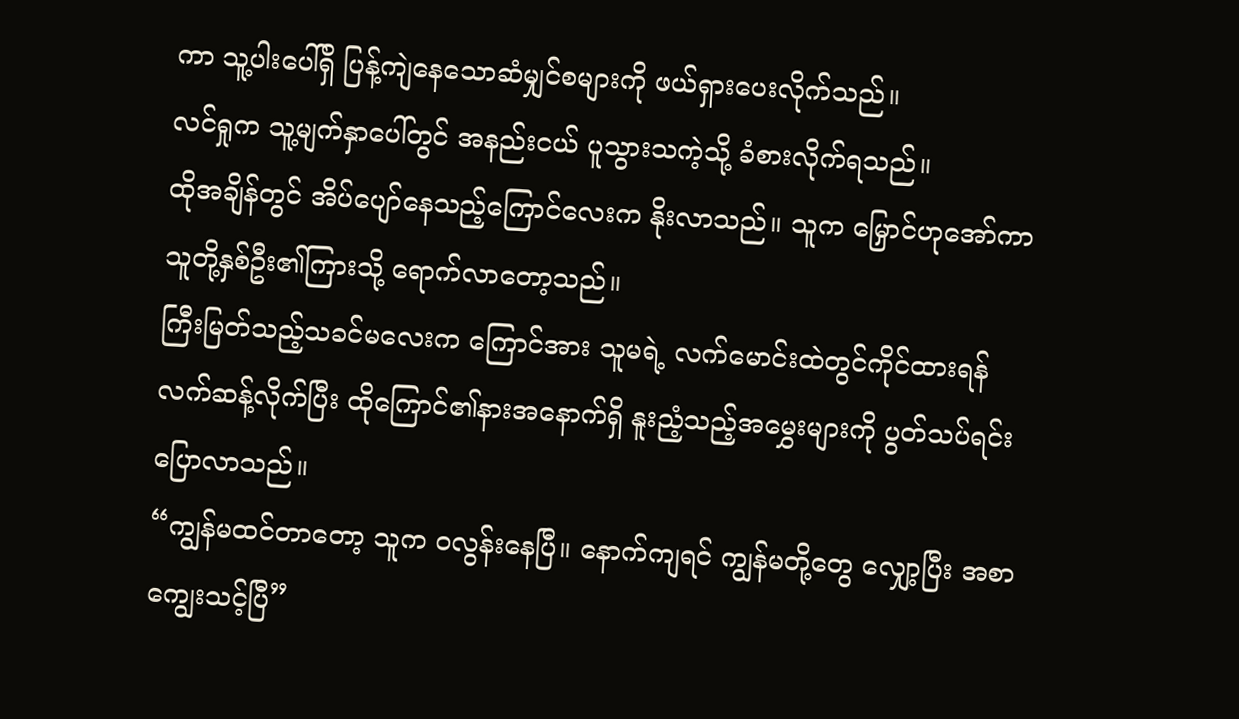ကာ သူ့ပါးပေါ်ရှိ ပြန့်ကျဲနေသောဆံမျှင်စများကို ဖယ်ရှားပေးလိုက်သည်။
လင်ရှုက သူ့မျက်နှာပေါ်တွင် အနည်းငယ် ပူသွားသကဲ့သို့ ခံစားလိုက်ရသည်။
ထိုအချိန်တွင် အိပ်ပျော်နေသည့်ကြောင်လေးက နိုးလာသည်။ သူက မြှောင်ဟုအော်ကာ သူတို့နှစ်ဦး၏ကြားသို့ ရောက်လာတော့သည်။
ကြီးမြတ်သည့်သခင်မလေးက ကြောင်အား သူမရဲ့ လက်မောင်းထဲတွင်ကိုင်ထားရန် လက်ဆန့်လိုက်ပြီး ထိုကြောင်၏နားအနောက်ရှိ နူးညံ့သည့်အမွှေးများကို ပွတ်သပ်ရင်း ပြောလာသည်။
“ကျွန်မထင်တာတော့ သူက ဝလွန်းနေပြီ။ နောက်ကျရင် ကျွန်မတို့တွေ လျှော့ပြီး အစာကျွေးသင့်ပြီ”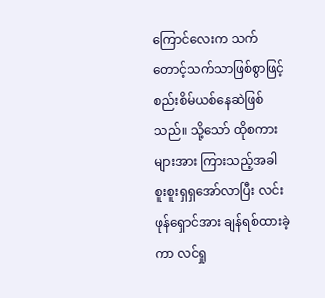ကြောင်လေးက သက်တောင့်သက်သာဖြစ်စွာဖြင့် စည်းစိမ်ယစ်နေဆဲဖြစ်သည်။ သို့သော် ထိုစကားများအား ကြားသည့်အခါ စူးစူးရှရှအော်လာပြီး လင်းဖုန်ရှောင်အား ချန်ရစ်ထားခဲ့ကာ လင်ရှု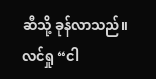ဆီသို့ ခုန်လာသည်။
လင်ရှု “ငါ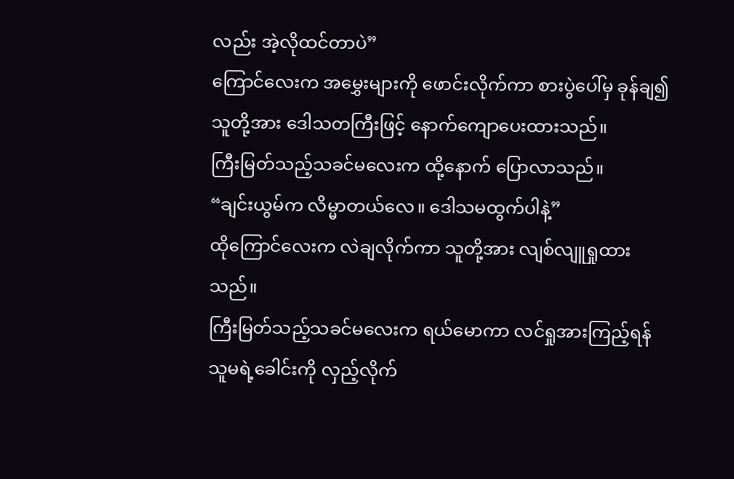လည်း အဲ့လိုထင်တာပဲ”
ကြောင်လေးက အမွှေးများကို ဖောင်းလိုက်ကာ စားပွဲပေါ်မှ ခုန်ချ၍ သူတို့အား ဒေါသတကြီးဖြင့် နောက်ကျောပေးထားသည်။
ကြီးမြတ်သည့်သခင်မလေးက ထို့နောက် ပြောလာသည်။
“ချင်းယွမ်က လိမ္မာတယ်လေ။ ဒေါသမထွက်ပါနဲ့”
ထိုကြောင်လေးက လဲချလိုက်ကာ သူတို့အား လျစ်လျူရှုထားသည်။
ကြီးမြတ်သည့်သခင်မလေးက ရယ်မောကာ လင်ရှုအားကြည့်ရန် သူမရဲ့ခေါင်းကို လှည့်လိုက်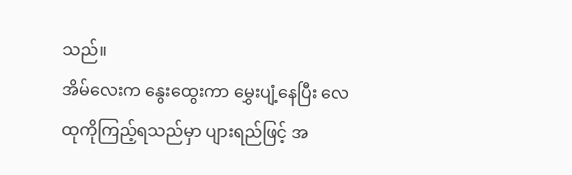သည်။
အိမ်လေးက နွေးထွေးကာ မွှေးပျံ့နေပြီး လေထုကိုကြည့်ရသည်မှာ ပျားရည်ဖြင့် အ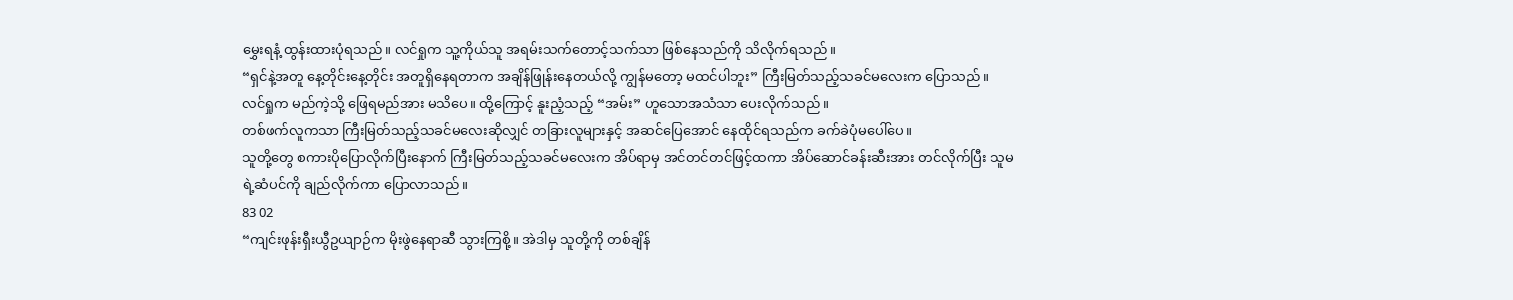မွှေးရနံ့ ထွန်းထားပုံရသည်။ လင်ရှုက သူ့ကိုယ်သူ အရမ်းသက်တောင့်သက်သာ ဖြစ်နေသည်ကို သိလိုက်ရသည်။
“ရှင်နဲ့အတူ နေ့တိုင်းနေ့တိုင်း အတူရှိနေရတာက အချိန်ဖြုန်းနေတယ်လို့ ကျွန်မတော့ မထင်ပါဘူး” ကြီးမြတ်သည့်သခင်မလေးက ပြောသည်။
လင်ရှုက မည်ကဲ့သို့ ဖြေရမည်အား မသိပေ။ ထို့ကြောင့် နူးညံ့သည့် “အမ်း” ဟူသောအသံသာ ပေးလိုက်သည်။
တစ်ဖက်လူကသာ ကြီးမြတ်သည့်သခင်မလေးဆိုလျှင် တခြားလူများနှင့် အဆင်ပြေအောင် နေထိုင်ရသည်က ခက်ခဲပုံမပေါ်ပေ။
သူတို့တွေ စကားပိုပြောလိုက်ပြီးနောက် ကြီးမြတ်သည့်သခင်မလေးက အိပ်ရာမှ အင်တင်တင်ဖြင့်ထကာ အိပ်ဆောင်ခန်းဆီးအား တင်လိုက်ပြီး သူမရဲ့ဆံပင်ကို ချည်လိုက်ကာ ပြောလာသည်။
83 02
“ကျင်းဖုန်းရှီးယွီဥယျာဉ်က မိုးဖွဲနေရာဆီ သွားကြစို့။ အဲဒါမှ သူတို့ကို တစ်ချိန်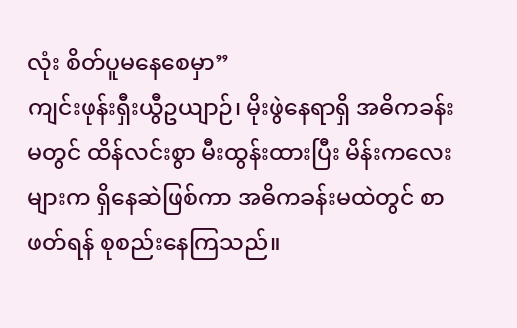လုံး စိတ်ပူမနေစေမှာ”
ကျင်းဖုန်းရှီးယွီဥယျာဉ်၊ မိုးဖွဲနေရာရှိ အဓိကခန်းမတွင် ထိန်လင်းစွာ မီးထွန်းထားပြီး မိန်းကလေးများက ရှိနေဆဲဖြစ်ကာ အဓိကခန်းမထဲတွင် စာဖတ်ရန် စုစည်းနေကြသည်။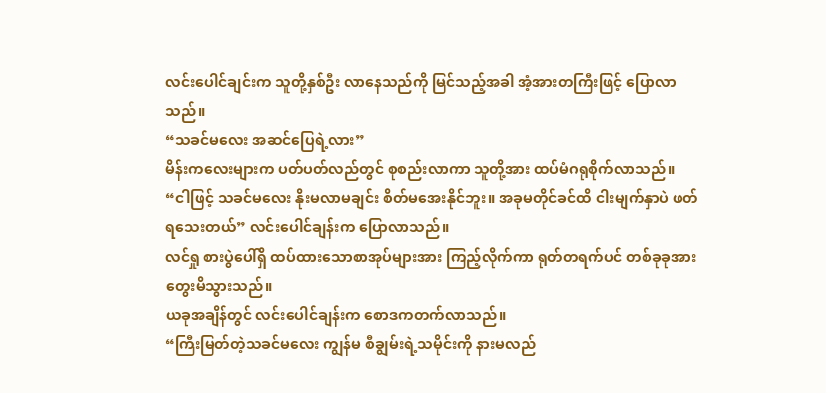လင်းပေါင်ချင်းက သူတို့နှစ်ဦး လာနေသည်ကို မြင်သည့်အခါ အံ့အားတကြီးဖြင့် ပြောလာသည်။
“သခင်မလေး အဆင်ပြေရဲ့လား”
မိန်းကလေးများက ပတ်ပတ်လည်တွင် စုစည်းလာကာ သူတို့အား ထပ်မံဂရုစိုက်လာသည်။
“ငါဖြင့် သခင်မလေး နိုးမလာမချင်း စိတ်မအေးနိုင်ဘူး။ အခုမတိုင်ခင်ထိ ငါးမျက်နှာပဲ ဖတ်ရသေးတယ်” လင်းပေါင်ချန်းက ပြောလာသည်။
လင်ရှု စားပွဲပေါ်ရှိ ထပ်ထားသောစာအုပ်များအား ကြည့်လိုက်ကာ ရုတ်တရက်ပင် တစ်ခုခုအား တွေးမိသွားသည်။
ယခုအချိန်တွင် လင်းပေါင်ချန်းက စောဒကတက်လာသည်။
“ကြီးမြတ်တဲ့သခင်မလေး ကျွန်မ စီချွမ်းရဲ့သမိုင်းကို နားမလည်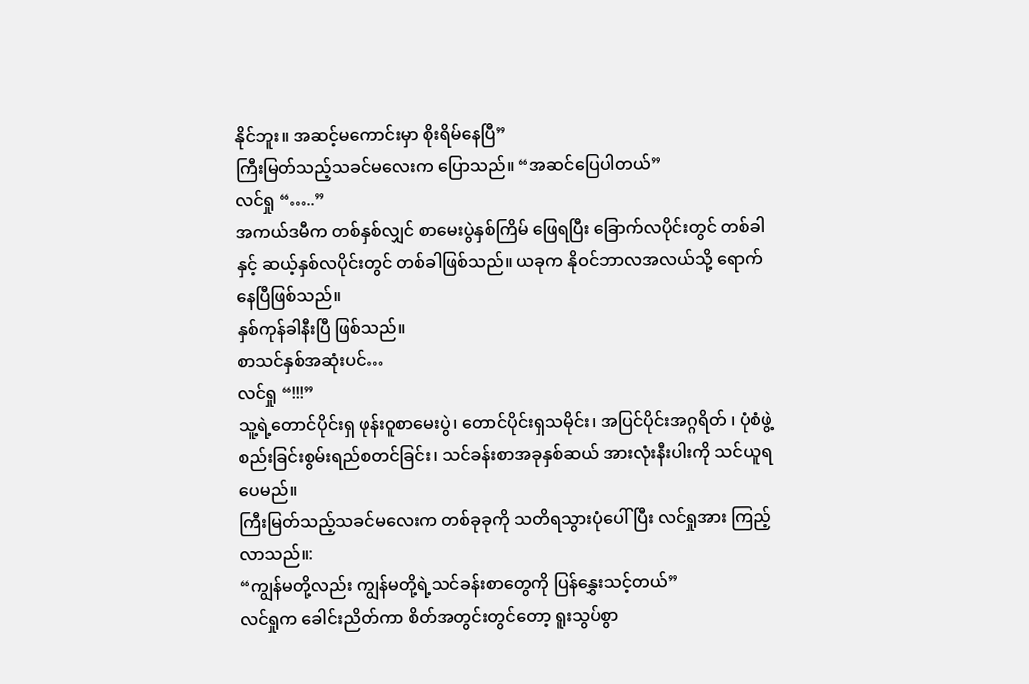နိုင်ဘူး။ အဆင့်မကောင်းမှာ စိုးရိမ်နေပြီ”
ကြီးမြတ်သည့်သခင်မလေးက ပြောသည်။ “အဆင်ပြေပါတယ်”
လင်ရှု “…..”
အကယ်ဒမီက တစ်နှစ်လျှင် စာမေးပွဲနှစ်ကြိမ် ဖြေရပြီး ခြောက်လပိုင်းတွင် တစ်ခါနှင့် ဆယ့်နှစ်လပိုင်းတွင် တစ်ခါဖြစ်သည်။ ယခုက နိုဝင်ဘာလအလယ်သို့ ရောက်နေပြီဖြစ်သည်။
နှစ်ကုန်ခါနီးပြီ ဖြစ်သည်။
စာသင်နှစ်အဆုံးပင်…
လင်ရှု “!!!”
သူ့ရဲ့တောင်ပိုင်းရှ ဖုန်းဝူစာမေးပွဲ၊ တောင်ပိုင်းရှသမိုင်း၊ အပြင်ပိုင်းအဂ္ဂရိတ် ၊ ပုံစံဖွဲ့စည်းခြင်းစွမ်းရည်စတင်ခြင်း၊ သင်ခန်းစာအခုနှစ်ဆယ် အားလုံးနီးပါးကို သင်ယူရပေမည်။
ကြီးမြတ်သည့်သခင်မလေးက တစ်ခုခုကို သတိရသွားပုံပေါ်ပြီး လင်ရှုအား ကြည့်လာသည်။:
“ကျွန်မတို့လည်း ကျွန်မတို့ရဲ့သင်ခန်းစာတွေကို ပြန်နွှေးသင့်တယ်”
လင်ရှုက ခေါင်းညိတ်ကာ စိတ်အတွင်းတွင်တော့ ရူးသွပ်စွာ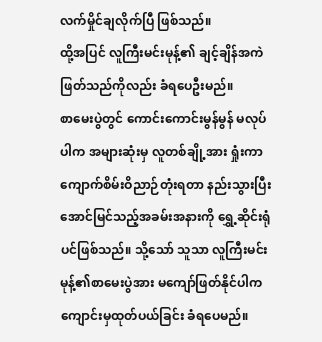လက်မှိုင်ချလိုက်ပြီ ဖြစ်သည်။
ထို့အပြင် လူကြီးမင်းမုန့်၏ ချင့်ချိန်အကဲဖြတ်သည်ကိုလည်း ခံရပေဦးမည်။
စာမေးပွဲတွင် ကောင်းကောင်းမွန်မွန် မလုပ်ပါက အများဆုံးမှ လူတစ်ချို့အား ရှုံးကာ ကျောက်စိမ်းဝိညာဉ်တုံးရတာ နည်းသွားပြီး အောင်မြင်သည့်အခမ်းအနားကို ရွှေ့ဆိုင်းရုံပင်ဖြစ်သည်။ သို့သော် သူသာ လူကြီးမင်းမုန့်၏စာမေးပွဲအား မကျော်ဖြတ်နိုင်ပါက ကျောင်းမှထုတ်ပယ်ခြင်း ခံရပေမည်။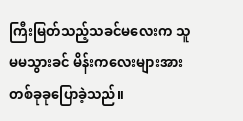ကြီးမြတ်သည့်သခင်မလေးက သူမမသွားခင် မိန်းကလေးများအား တစ်ခုခုပြောခဲ့သည်။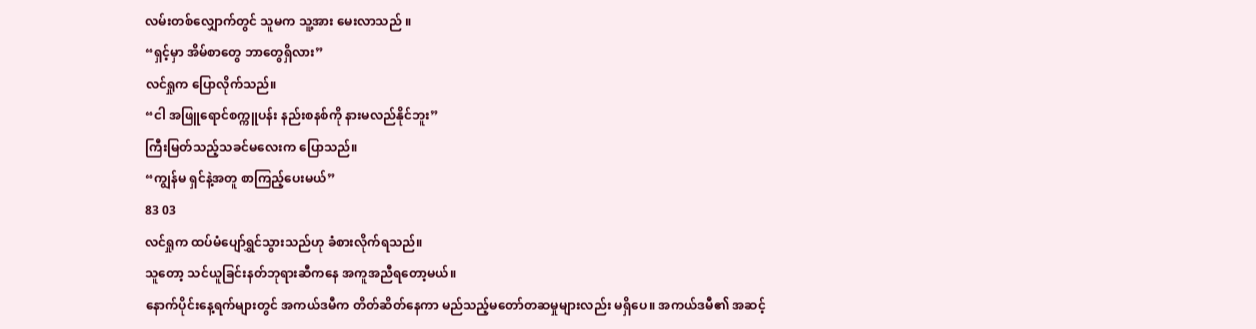လမ်းတစ်လျှောက်တွင် သူမက သူ့အား မေးလာသည် ။
“ရှင့်မှာ အိမ်စာတွေ ဘာတွေရှိလား”
လင်ရှုက ပြောလိုက်သည်။
“ငါ အဖြူရောင်စက္ကူပန်း နည်းစနစ်ကို နားမလည်နိုင်ဘူး”
ကြီးမြတ်သည့်သခင်မလေးက ပြောသည်။
“ကျွန်မ ရှင်နဲ့အတူ စာကြည့်ပေးမယ်”
83 03
လင်ရှုက ထပ်မံပျော်ရွှင်သွားသည်ဟု ခံစားလိုက်ရသည်။
သူတော့ သင်ယူခြင်းနတ်ဘုရားဆီကနေ အကူအညီရတော့မယ်။
နောက်ပိုင်းနေ့ရက်များတွင် အကယ်ဒမီက တိတ်ဆိတ်နေကာ မည်သည့်မတော်တဆမှုများလည်း မရှိပေ။ အကယ်ဒမီ၏ အဆင့်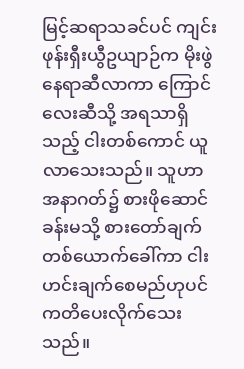မြင့်ဆရာသခင်ပင် ကျင်းဖုန်းရှီးယွီဥယျာဉ်က မိုးဖွဲနေရာဆီလာကာ ကြောင်လေးဆီသို့ အရသာရှိသည့် ငါးတစ်ကောင် ယူလာသေးသည်။ သူဟာ အနာဂတ်၌ စားဖိုဆောင်ခန်းမသို့ စားတော်ချက်တစ်ယောက်ခေါ်ကာ ငါးဟင်းချက်စေမည်ဟုပင် ကတိပေးလိုက်သေးသည်။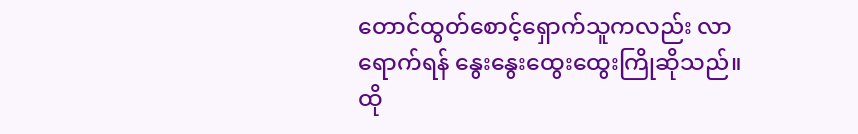တောင်ထွတ်စောင့်ရှောက်သူကလည်း လာရောက်ရန် နွေးနွေးထွေးထွေးကြိုဆိုသည်။ ထို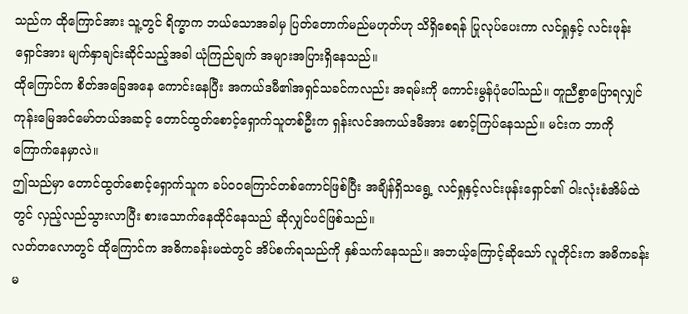သည်က ထိုကြောင်အား သူ့တွင် ရိက္ခာက ဘယ်သောအခါမှ ပြတ်တောက်မည်မဟုတ်ဟု သိရှိစေရန် ပြုလုပ်ပေးကာ လင်ရှုနှင့် လင်းဖုန်းရှောင်အား မျက်နှာချင်းဆိုင်သည့်အခါ ယုံကြည်ချက် အများအပြားရှိနေသည်။
ထိုကြောင်က စိတ်အခြေအနေ ကောင်းနေပြီး အကယ်ဒမီ၏အရှင်သခင်ကလည်း အရမ်းကို ကောင်းမွန်ပုံပေါ်သည်။ တူညီစွာပြောရလျှင် ကုန်းမြေအင်မော်တယ်အဆင့် တောင်ထွတ်စောင့်ရှောက်သူတစ်ဦးက ရှန်းလင်အကယ်ဒမီအား စောင့်ကြပ်နေသည်။ မင်းက ဘာကိုကြောက်နေမှာလဲ။
ဤသည်မှာ တောင်ထွတ်စောင့်ရှောက်သူက ခပ်ဝဝကြောင်တစ်ကောင်ဖြစ်ပြီး အချိန်ရှိသရွေ့ လင်ရှုနှင့်လင်းဖုန်းရှောင်၏ ဝါးလုံးစံအိမ်ထဲတွင် လှည့်လည်သွားလာပြီး စားသောက်နေထိုင်နေသည် ဆိုလျှင်ပင်ဖြစ်သည်။
လတ်တလောတွင် ထိုကြောင်က အဓိကခန်းမထဲတွင် အိပ်စက်ရသည်ကို နှစ်သက်နေသည်။ အဘယ့်ကြောင့်ဆိုသော် လူတိုင်းက အဓိကခန်းမ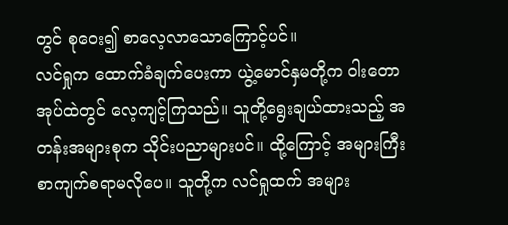တွင် စုဝေး၍ စာလေ့လာသောကြောင့်ပင်။
လင်ရှုက ထောက်ခံချက်ပေးကာ ယွဲ့မောင်နှမတို့က ဝါးတောအုပ်ထဲတွင် လေ့ကျင့်ကြသည်။ သူတို့ရွေးချယ်ထားသည့် အတန်းအများစုက သိုင်းပညာများပင်။ ထို့ကြောင့် အများကြီး စာကျက်စရာမလိုပေ။ သူတို့က လင်ရှုထက် အများ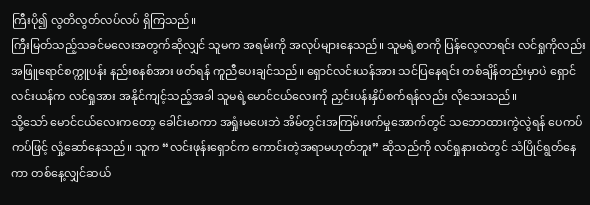ကြီးပို၍ လွတိလွတ်လပ်လပ် ရှိကြသည်။
ကြီးမြတ်သည့်သခင်မလေးအတွက်ဆိုလျှင် သူမက အရမ်းကို အလုပ်များနေသည်။ သူမရဲ့စာကို ပြန်လေ့လာရင်း လင်ရှုကိုလည်း အဖြူရောင်စက္ကူပန်း နည်းစနစ်အား ဖတ်ရန် ကူညီပေးချင်သည်။ ရှောင်လင်းယန်အား သင်ပြနေရင်း တစ်ချိန်တည်းမှာပဲ ရှောင်လင်းယန်က လင်ရှုအား အနိုင်ကျင့်သည့်အခါ သူမရဲ့မောင်ငယ်လေးကို ညှင်းပန်းနှိပ်စက်ရန်လည်း လိုသေးသည်။
သို့သော် မောင်ငယ်လေးကတော့ ခေါင်းမာကာ အရှုံးမပေးဘဲ အိမ်တွင်းအကြမ်းဖက်မှုအောက်တွင် သဘောထားကွဲလွဲရန် ပေကပ်ကပ်ဖြင့် လှုံ့ဆော်နေသည်။ သူက “လင်းဖုန်းရှောင်က ကောင်းတဲ့အရာမဟုတ်ဘူး” ဆိုသည်ကို လင်ရှုနားထဲတွင် သံပြိုင်ရွတ်နေကာ တစ်နေ့လျှင်ဆယ်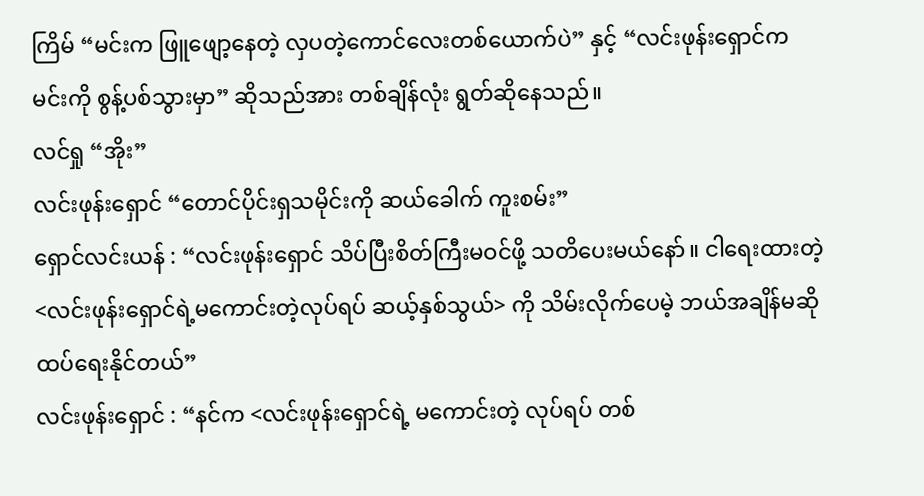ကြိမ် “မင်းက ဖြူဖျော့နေတဲ့ လှပတဲ့ကောင်လေးတစ်ယောက်ပဲ” နှင့် “လင်းဖုန်းရှောင်က မင်းကို စွန့်ပစ်သွားမှာ” ဆိုသည်အား တစ်ချိန်လုံး ရွတ်ဆိုနေသည်။
လင်ရှု “အိုး”
လင်းဖုန်းရှောင် “တောင်ပိုင်းရှသမိုင်းကို ဆယ်ခေါက် ကူးစမ်း”
ရှောင်လင်းယန် : “လင်းဖုန်းရှောင် သိပ်ပြီးစိတ်ကြီးမဝင်ဖို့ သတိပေးမယ်နော်။ ငါရေးထားတဲ့ <လင်းဖုန်းရှောင်ရဲ့မကောင်းတဲ့လုပ်ရပ် ဆယ့်နှစ်သွယ်> ကို သိမ်းလိုက်ပေမဲ့ ဘယ်အချိန်မဆို ထပ်ရေးနိုင်တယ်”
လင်းဖုန်းရှောင် : “နင်က <လင်းဖုန်းရှောင်ရဲ့ မကောင်းတဲ့ လုပ်ရပ် တစ်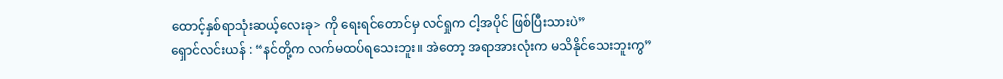ထောင့်နှစ်ရာသုံးဆယ့်လေးခု> ကို ရေးရင်တောင်မှ လင်ရှုက ငါ့အပိုင် ဖြစ်ပြီးသားပဲ”
ရှောင်လင်းယန် : “နင်တို့က လက်မထပ်ရသေးဘူး။ အဲတော့ အရာအားလုံးက မသိနိုင်သေးဘူးကွ”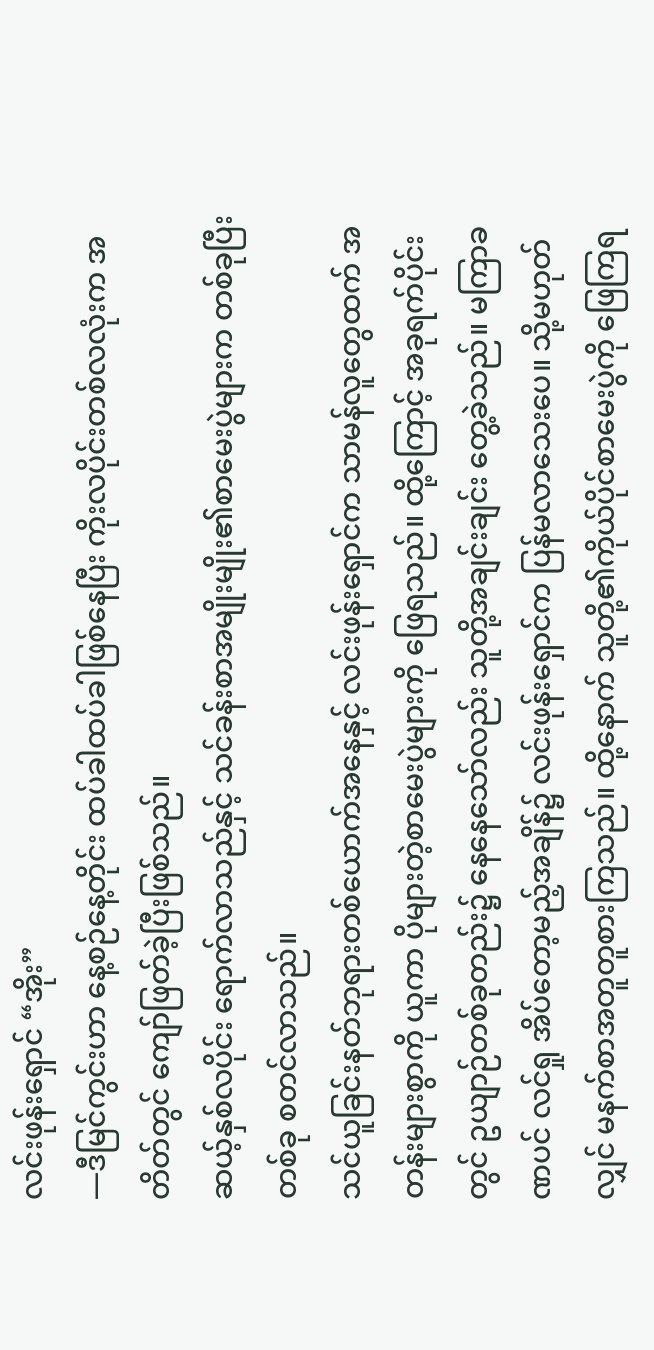လင်းဖုန်းရှောင် “အိုး”
—ဒီမြင်ကွင်းဟာ နေ့စဉ်နေ့တိုင်း ထပ်ခါထပ်ခါဖြစ်နေပြီး ကိုးလပိုင်းတစ်လလုံးက အတိတ်တွင် ကျော်ဖြတ်ခဲ့ပြီးဖြစ်သည်။
ဆယ့်နှစ်လပိုင်း ရောက်လာသည်နှင့် သင်ခန်းစာအမျိုးမျိုး၏စာမေးပွဲများက တစ်ခုပြီးတစ်ခု စတင်လာသည်။
သင်ယူခြင်းနတ်ဘုရားတစ်ယောက်အနေနှင့် လင်းဖုန်းရှောင်က သာမန်လူတွေထက် အတန်းများစွာကို ယူကာ ပိုများတဲ့စာမေးပွဲများကို ဖြေရသည်။ ထို့ကြောင့် အခုရက်ပိုင်းတွင် ဥယျာဉ်တစ်ခုတည်း၌ နေနေသော်လည်း သူတို့အချင်းချင်း တွေ့ခဲသည်။ မကြာခဏပင် လင်ရှု အိပ်တော့မည့်အချိန်၌ လင်းဖုန်းရှောင်က ပြန်မလာသေးပေ။ သို့မဟုတ်လျှင် မနက်စာအတူတူစားကြသည်။ ထို့နောက် သူတို့၏ကိုယ်ပိုင်စာမေးပွဲကို ဖြေကြရ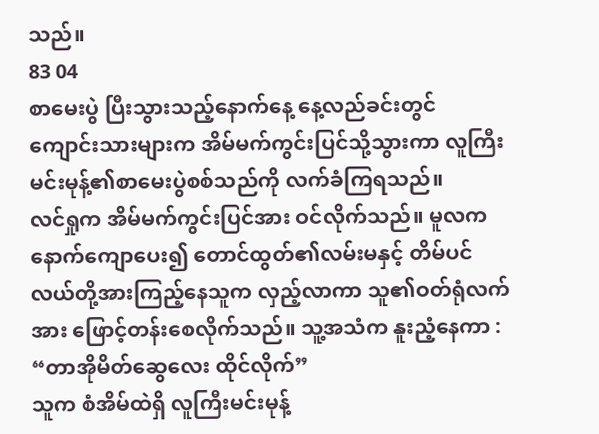သည်။
83 04
စာမေးပွဲ ပြီးသွားသည့်နောက်နေ့ နေ့လည်ခင်းတွင် ကျောင်းသားများက အိမ်မက်ကွင်းပြင်သို့သွားကာ လူကြီးမင်းမုန့်၏စာမေးပွဲစစ်သည်ကို လက်ခံကြရသည်။
လင်ရှုက အိမ်မက်ကွင်းပြင်အား ဝင်လိုက်သည်။ မူလက နောက်ကျောပေး၍ တောင်ထွတ်၏လမ်းမနှင့် တိမ်ပင်လယ်တို့အားကြည့်နေသူက လှည့်လာကာ သူ၏ဝတ်ရုံလက်အား ဖြောင့်တန်းစေလိုက်သည်။ သူ့အသံက နူးညံ့နေကာ :
“တာအိုမိတ်ဆွေလေး ထိုင်လိုက်”
သူက စံအိမ်ထဲရှိ လူကြီးမင်းမုန့်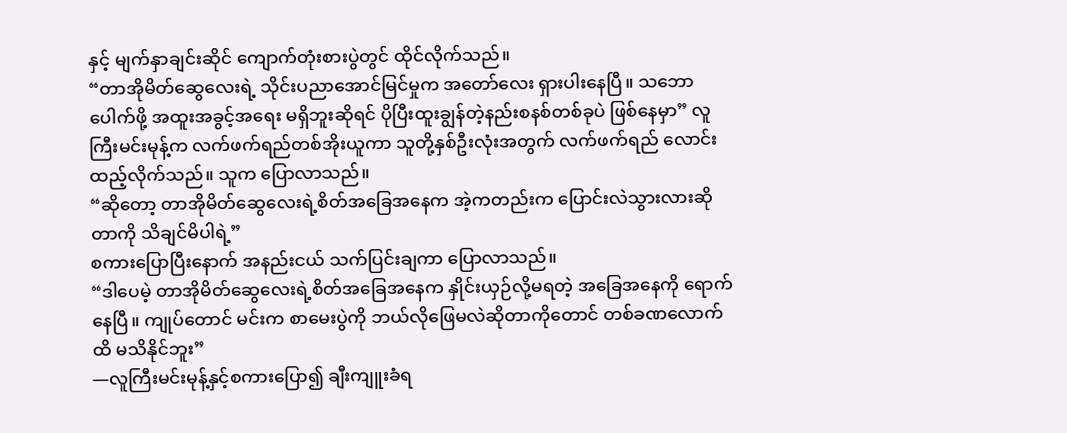နှင့် မျက်နှာချင်းဆိုင် ကျောက်တုံးစားပွဲတွင် ထိုင်လိုက်သည်။
“တာအိုမိတ်ဆွေလေးရဲ့ သိုင်းပညာအောင်မြင်မှုက အတော်လေး ရှားပါးနေပြီ။ သဘောပေါက်ဖို့ အထူးအခွင့်အရေး မရှိဘူးဆိုရင် ပိုပြီးထူးချွန်တဲ့နည်းစနစ်တစ်ခုပဲ ဖြစ်နေမှာ” လူကြီးမင်းမုန့်က လက်ဖက်ရည်တစ်အိုးယူကာ သူတို့နှစ်ဦးလုံးအတွက် လက်ဖက်ရည် လောင်းထည့်လိုက်သည်။ သူက ပြောလာသည်။
“ဆိုတော့ တာအိုမိတ်ဆွေလေးရဲ့စိတ်အခြေအနေက အဲ့ကတည်းက ပြောင်းလဲသွားလားဆိုတာကို သိချင်မိပါရဲ့”
စကားပြောပြီးနောက် အနည်းငယ် သက်ပြင်းချကာ ပြောလာသည်။
“ဒါပေမဲ့ တာအိုမိတ်ဆွေလေးရဲ့စိတ်အခြေအနေက နှိုင်းယှဉ်လို့မရတဲ့ အခြေအနေကို ရောက်နေပြီ။ ကျုပ်တောင် မင်းက စာမေးပွဲကို ဘယ်လိုဖြေမလဲဆိုတာကိုတောင် တစ်ခဏလောက်ထိ မသိနိုင်ဘူး”
—လူကြီးမင်းမုန့်နှင့်စကားပြော၍ ချီးကျူးခံရ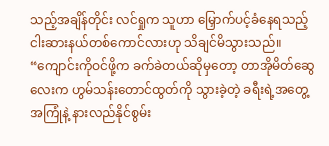သည့်အချိန်တိုင်း လင်ရှုက သူဟာ မြှောက်ပင့်ခံနေရသည့် ငါးဆားနယ်တစ်ကောင်လားဟု သိချင်မိသွားသည်။
“ကျောင်းကိုဝင်ဖို့က ခက်ခဲတယ်ဆိုမှတော့ တာအိုမိတ်ဆွေလေးက ဟွမ်သန်းတောင်ထွတ်ကို သွားခဲ့တဲ့ ခရီးရဲ့အတွေ့အကြုံနဲ့ နားလည်နိုင်စွမ်း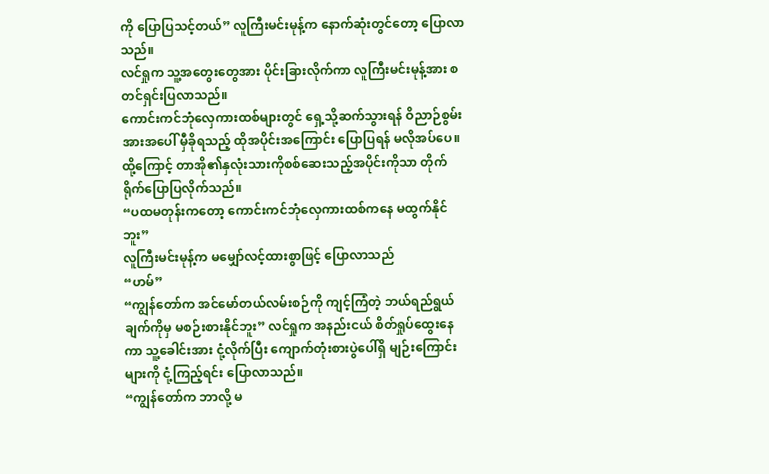ကို ပြောပြသင့်တယ်” လူကြီးမင်းမုန့်က နောက်ဆုံးတွင်တော့ ပြောလာသည်။
လင်ရှုက သူ့အတွေးတွေအား ပိုင်းခြားလိုက်ကာ လူကြီးမင်းမုန့်အား စတင်ရှင်းပြလာသည်။
ကောင်းကင်ဘုံလှေကားထစ်များတွင် ရှေ့သို့ဆက်သွားရန် ဝိညာဉ်စွမ်းအားအပေါ် မှီခိုရသည့် ထိုအပိုင်းအကြောင်း ပြောပြရန် မလိုအပ်ပေ။ ထို့ကြောင့် တာအို၏နှလုံးသားကိုစစ်ဆေးသည့်အပိုင်းကိုသာ တိုက်ရိုက်ပြောပြလိုက်သည်။
“ပထမတုန်းကတော့ ကောင်းကင်ဘုံလှေကားထစ်ကနေ မထွက်နိုင်ဘူး”
လူကြီးမင်းမုန့်က မမျှော်လင့်ထားစွာဖြင့် ပြောလာသည်
“ဟမ်”
“ကျွန်တော်က အင်မော်တယ်လမ်းစဉ်ကို ကျင့်ကြံတဲ့ ဘယ်ရည်ရွယ်ချက်ကိုမှ မစဉ်းစားနိုင်ဘူး” လင်ရှုက အနည်းငယ် စိတ်ရှုပ်ထွေးနေကာ သူ့ခေါင်းအား ငုံ့လိုက်ပြီး ကျောက်တုံးစားပွဲပေါ်ရှိ မျဉ်းကြောင်းများကို ငုံ့ကြည့်ရင်း ပြောလာသည်။
“ကျွန်တော်က ဘာလို့ မ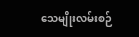သေမျိုးလမ်းစဉ်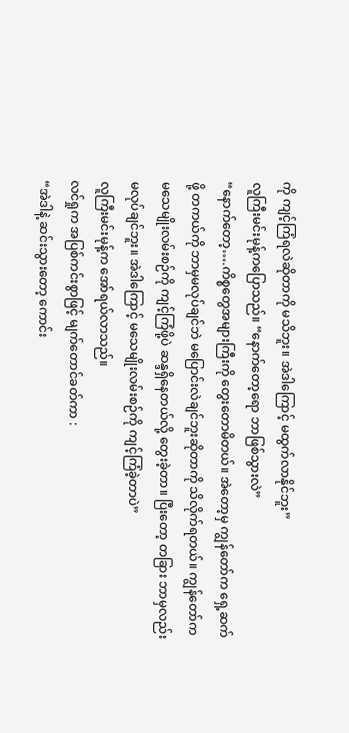ကို ကျင့်ကြံရလဲဆိုတာကို မသိဘူး။ အဲဒါကြောင့် မထွက်လာနိုင်ဘူး”
လူကြီးမင်းမုန့်ကပြောသည်။ “နောက်တော့ရော ဘာဖြစ်သွားလဲ”
“နောက်တော့….ကိစ္စတွေအများကြီးကို တွေးတောမိတယ်။ အဲတော့မှ ကျွန်တော်က ရှေ့ဆက်ဖို့ တကယ်ကို ဘာမှမလုပ်ချင်ဘဲ မပြောင်းလဲချင်ဘူးဆိုတာကို သိလိုက်ရတယ်။ ကျွန်တော်က မသေမျိုးလမ်းစဉ်ကို ကျင့်ကြံဖို့ပဲ ဆန္ဒရှိနေတယ်လို့ တွေးခဲ့တာ။ ပြီးတော့ တခြား ဘာမှလည်းမလုပ်ချင်ဘူး။ အဲဒါကြောင့် မသေမျိုးလမ်းစဉ်ကို ကျင့်ကြံခဲ့တာပဲ”
လူကြီးမင်းမုန့်က အော်ရယ်လာသည်။
လင်ရှုက အပြစ်ကင်းစွာဖြင့် မျက်တောင်ခတ်ကာ :
“အဲဒါနဲ့ ဆင်းသွားတော့ ကောင်း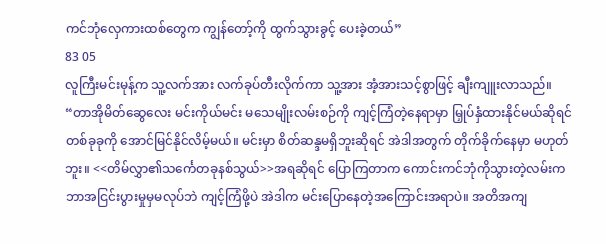ကင်ဘုံလှေကားထစ်တွေက ကျွန်တော့်ကို ထွက်သွားခွင့် ပေးခဲ့တယ်”
83 05
လူကြီးမင်းမုန့်က သူ့လက်အား လက်ခုပ်တီးလိုက်ကာ သူ့အား အံ့အားသင့်စွာဖြင့် ချီးကျူးလာသည်။
“တာအိုမိတ်ဆွေလေး မင်းကိုယ်မင်း မသေမျိုးလမ်းစဉ်ကို ကျင့်ကြံတဲ့နေရာမှာ မြှုပ်နှံထားနိုင်မယ်ဆိုရင် တစ်ခုခုကို အောင်မြင်နိုင်လိမ့်မယ်။ မင်းမှာ စိတ်ဆန္ဒမရှိဘူးဆိုရင် အဲဒါအတွက် တိုက်ခိုက်နေမှာ မဟုတ်ဘူး။ <<တိမ်လွှာ၏သင်္ကေတခုနစ်သွယ်>>အရဆိုရင် ပြောကြတာက ကောင်းကင်ဘုံကိုသွားတဲ့လမ်းက ဘာအငြင်းပွားမှုမှမလုပ်ဘဲ ကျင့်ကြံဖို့ပဲ အဲဒါက မင်းပြောနေတဲ့အကြောင်းအရာပဲ။ အတိအကျ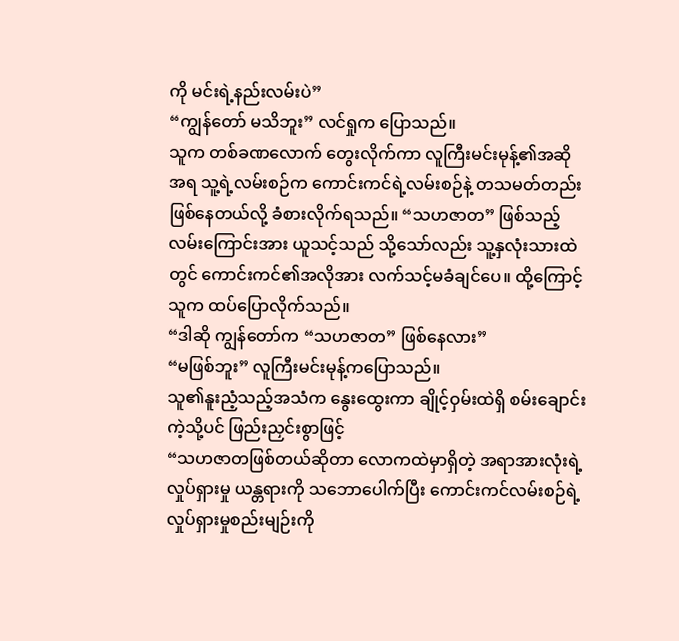ကို မင်းရဲ့နည်းလမ်းပဲ”
“ကျွန်တော် မသိဘူး” လင်ရှုက ပြောသည်။
သူက တစ်ခဏလောက် တွေးလိုက်ကာ လူကြီးမင်းမုန့်၏အဆိုအရ သူ့ရဲ့လမ်းစဉ်က ကောင်းကင်ရဲ့လမ်းစဉ်နဲ့ တသမတ်တည်း ဖြစ်နေတယ်လို့ ခံစားလိုက်ရသည်။ “သဟဇာတ” ဖြစ်သည့်လမ်းကြောင်းအား ယူသင့်သည် သို့သော်လည်း သူ့နှလုံးသားထဲတွင် ကောင်းကင်၏အလိုအား လက်သင့်မခံချင်ပေ။ ထို့ကြောင့် သူက ထပ်ပြောလိုက်သည်။
“ဒါဆို ကျွန်တော်က “သဟဇာတ” ဖြစ်နေလား”
“မဖြစ်ဘူး” လူကြီးမင်းမုန့်ကပြောသည်။
သူ၏နူးညံ့သည့်အသံက နွေးထွေးကာ ချိုင့်ဝှမ်းထဲရှိ စမ်းချောင်းကဲ့သို့ပင် ဖြည်းညှင်းစွာဖြင့်
“သဟဇာတဖြစ်တယ်ဆိုတာ လောကထဲမှာရှိတဲ့ အရာအားလုံးရဲ့လှုပ်ရှားမှု ယန္တရားကို သဘောပေါက်ပြီး ကောင်းကင်လမ်းစဉ်ရဲ့လှုပ်ရှားမှုစည်းမျဉ်းကို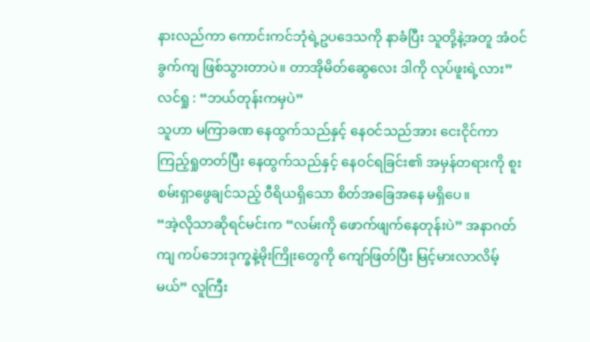နားလည်ကာ ကောင်းကင်ဘုံရဲ့ဥပဒေသကို နာခံပြီး သူတို့နဲ့အတူ အံဝင်ခွက်ကျ ဖြစ်သွားတာပဲ။ တာအိုမိတ်ဆွေလေး ဒါကို လုပ်ဖူးရဲ့လား”
လင်ရှု : “ဘယ်တုန်းကမှပဲ”
သူဟာ မကြာခဏ နေထွက်သည်နှင့် နေဝင်သည်အား ငေးငိုင်ကာ ကြည့်ရှုတတ်ပြီး နေထွက်သည်နှင့် နေဝင်ရခြင်း၏ အမှန်တရားကို စူးစမ်းရှာဖွေချင်သည့် ဝီရိယရှိသော စိတ်အခြေအနေ မရှိပေ။
“အဲ့လိုသာဆိုရင်မင်းက “လမ်းကို ဖောက်ဖျက်နေတုန်းပဲ” အနာဂတ်ကျ ကပ်ဘေးဒုက္ခနဲ့မိုးကြိုးတွေကို ကျော်ဖြတ်ပြီး မြင့်မားလာလိမ့်မယ်” လူကြီး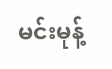မင်းမုန့်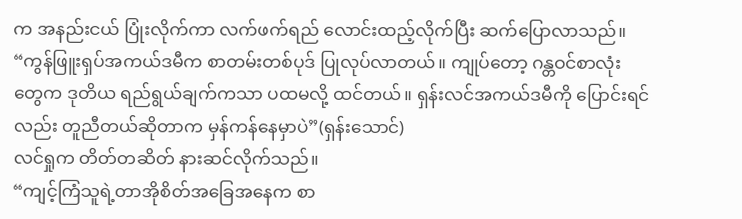က အနည်းငယ် ပြုံးလိုက်ကာ လက်ဖက်ရည် လောင်းထည့်လိုက်ပြီး ဆက်ပြောလာသည်။
“ကွန်ဖြူးရှပ်အကယ်ဒမီက စာတမ်းတစ်ပုဒ် ပြုလုပ်လာတယ်။ ကျုပ်တော့ ဂန္တဝင်စာလုံးတွေက ဒုတိယ ရည်ရွယ်ချက်ကသာ ပထမလို့ ထင်တယ်။ ရှန်းလင်အကယ်ဒမီကို ပြောင်းရင်လည်း တူညီတယ်ဆိုတာက မှန်ကန်နေမှာပဲ”(ရှန်းသောင်)
လင်ရှုက တိတ်တဆိတ် နားဆင်လိုက်သည်။
“ကျင့်ကြံသူရဲ့တာအိုစိတ်အခြေအနေက စာ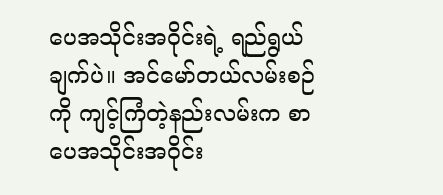ပေအသိုင်းအဝိုင်းရဲ့ ရည်ရွယ်ချက်ပဲ။ အင်မော်တယ်လမ်းစဉ်ကို ကျင့်ကြံတဲ့နည်းလမ်းက စာပေအသိုင်းအဝိုင်း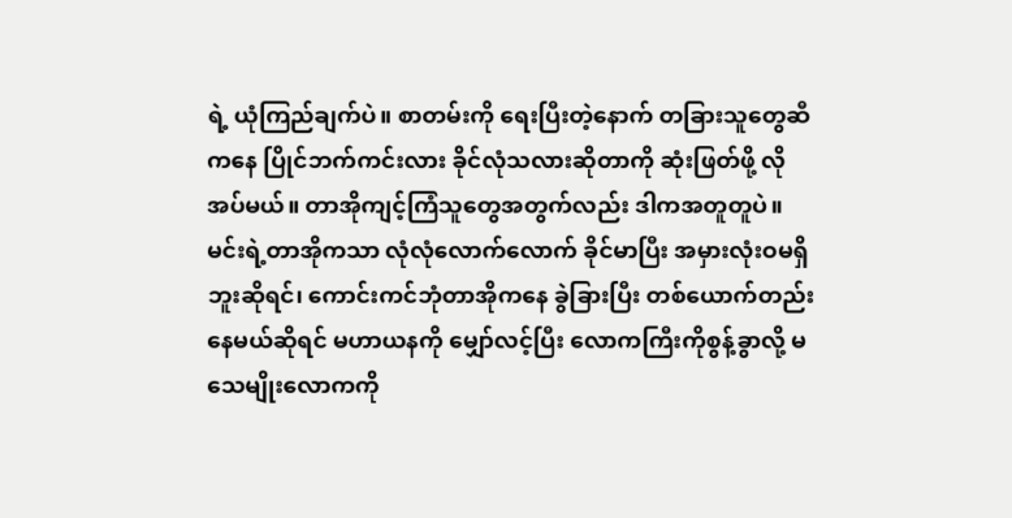ရဲ့ ယုံကြည်ချက်ပဲ။ စာတမ်းကို ရေးပြီးတဲ့နောက် တခြားသူတွေဆီကနေ ပြိုင်ဘက်ကင်းလား ခိုင်လုံသလားဆိုတာကို ဆုံးဖြတ်ဖို့ လိုအပ်မယ်။ တာအိုကျင့်ကြံသူတွေအတွက်လည်း ဒါကအတူတူပဲ။ မင်းရဲ့တာအိုကသာ လုံလုံလောက်လောက် ခိုင်မာပြီး အမှားလုံးဝမရှိဘူးဆိုရင်၊ ကောင်းကင်ဘုံတာအိုကနေ ခွဲခြားပြီး တစ်ယောက်တည်း နေမယ်ဆိုရင် မဟာယနကို မျှော်လင့်ပြီး လောကကြီးကိုစွန့်ခွာလို့ မသေမျိုးလောကကို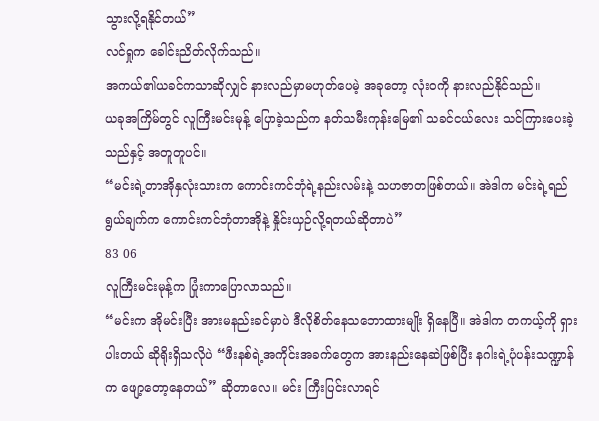သွားလို့ရနိုင်တယ်”
လင်ရှုက ခေါင်းညိတ်လိုက်သည်။
အကယ်၏ယခင်ကသာဆိုလျှင် နားလည်မှာမဟုတ်ပေမဲ့ အခုတော့ လုံးဝကို နားလည်နိုင်သည်။
ယခုအကြိမ်တွင် လူကြီးမင်းမုန့် ပြောခဲ့သည်က နတ်သမီးကုန်းမြေ၏ သခင်ငယ်လေး သင်ကြားပေးခဲ့သည်နှင့် အတူတူပင်။
“မင်းရဲ့တာအိုနှလုံးသားက ကောင်းကင်ဘုံရဲ့နည်းလမ်းနဲ့ သဟဇာတဖြစ်တယ်။ အဲဒါက မင်းရဲ့ရည်ရွယ်ချက်က ကောင်းကင်ဘုံတာအိုနဲ့ နှိုင်းယှဉ်လို့ရတယ်ဆိုတာပဲ”
83 06
လူကြီးမင်းမုန့်က ပြုံးကာပြောလာသည်။
“မင်းက အိုမင်းပြီး အားမနည်းခင်မှာပဲ ဒီလိုစိတ်နေသဘောထားမျိုး ရှိနေပြီ။ အဲဒါက တကယ့်ကို ရှားပါးတယ် ဆိုရိုးရှိသလိုပဲ “ဖီးနစ်ရဲ့အကိုင်းအခက်တွေက အားနည်းနေဆဲဖြစ်ပြီး နဂါးရဲ့ပုံပန်းသဏ္ဍာန်က ဖျော့တော့နေတယ်” ဆိုတာလေ။ မင်း ကြီးပြင်းလာရင်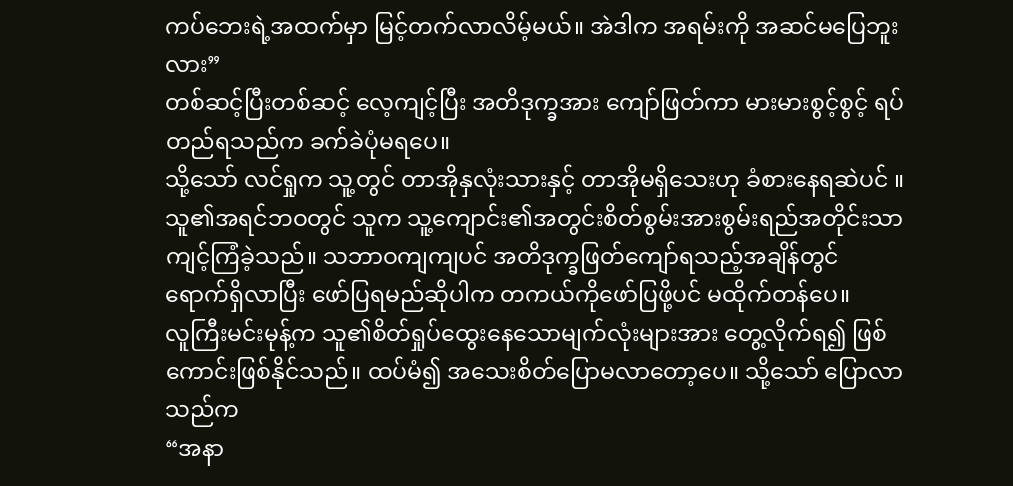ကပ်ဘေးရဲ့အထက်မှာ မြင့်တက်လာလိမ့်မယ်။ အဲဒါက အရမ်းကို အဆင်မပြေဘူးလား”
တစ်ဆင့်ပြီးတစ်ဆင့် လေ့ကျင့်ပြီး အတိဒုက္ခအား ကျော်ဖြတ်ကာ မားမားစွင့်စွင့် ရပ်တည်ရသည်က ခက်ခဲပုံမရပေ။
သို့သော် လင်ရှုက သူ့တွင် တာအိုနှလုံးသားနှင့် တာအိုမရှိသေးဟု ခံစားနေရဆဲပင် ။
သူ၏အရင်ဘဝတွင် သူက သူ့ကျောင်း၏အတွင်းစိတ်စွမ်းအားစွမ်းရည်အတိုင်းသာ ကျင့်ကြံခဲ့သည်။ သဘာဝကျကျပင် အတိဒုက္ခဖြတ်ကျော်ရသည့်အချိန်တွင် ရောက်ရှိလာပြီး ဖော်ပြရမည်ဆိုပါက တကယ်ကိုဖော်ပြဖို့ပင် မထိုက်တန်ပေ။
လူကြီးမင်းမုန့်က သူ၏စိတ်ရှုပ်ထွေးနေသောမျက်လုံးများအား တွေ့လိုက်ရ၍ ဖြစ်ကောင်းဖြစ်နိုင်သည်။ ထပ်မံ၍ အသေးစိတ်ပြောမလာတော့ပေ။ သို့သော် ပြောလာသည်က
“အနာ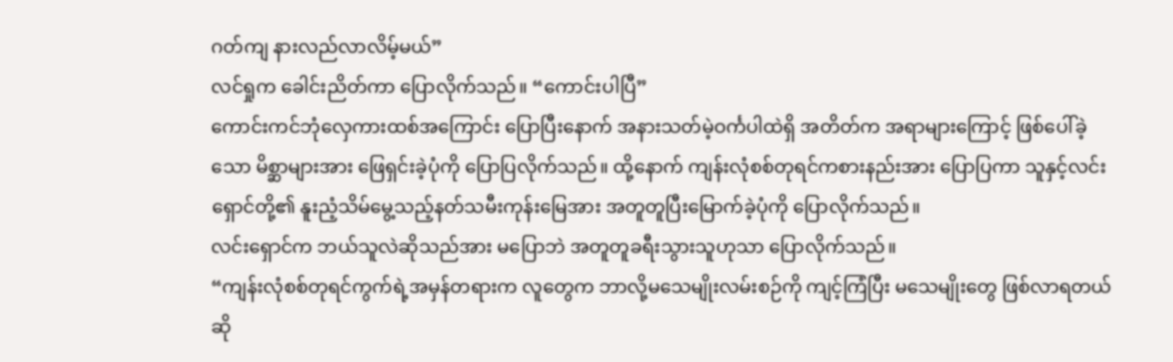ဂတ်ကျ နားလည်လာလိမ့်မယ်”
လင်ရှုက ခေါင်းညိတ်ကာ ပြောလိုက်သည်။ “ကောင်းပါပြီ”
ကောင်းကင်ဘုံလှေကားထစ်အကြောင်း ပြောပြီးနောက် အနားသတ်မဲ့ဝင်္ကပါထဲရှိ အတိတ်က အရာများကြောင့် ဖြစ်ပေါ်ခဲ့သော မိစ္ဆာများအား ဖြေရှင်းခဲ့ပုံကို ပြောပြလိုက်သည်။ ထို့နောက် ကျန်းလုံစစ်တုရင်ကစားနည်းအား ပြောပြကာ သူနှင့်လင်းရှောင်တို့၏ နူးညံ့သိမ်မွေ့သည့်နတ်သမီးကုန်းမြေအား အတူတူပြီးမြောက်ခဲ့ပုံကို ပြောလိုက်သည်။
လင်းရှောင်က ဘယ်သူလဲဆိုသည်အား မပြောဘဲ အတူတူခရီးသွားသူဟုသာ ပြောလိုက်သည်။
“ကျန်းလုံစစ်တုရင်ကွက်ရဲ့အမှန်တရားက လူတွေက ဘာလို့မသေမျိုးလမ်းစဉ်ကို ကျင့်ကြံပြီး မသေမျိုးတွေ ဖြစ်လာရတယ်ဆို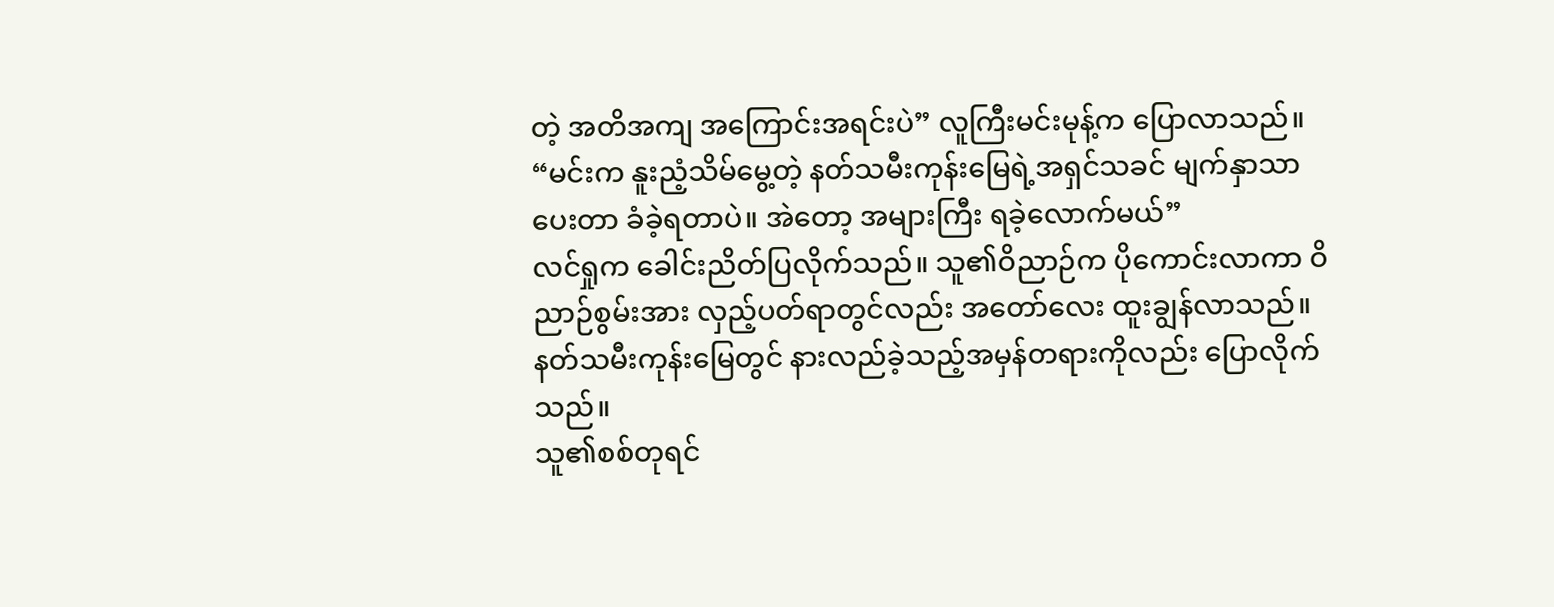တဲ့ အတိအကျ အကြောင်းအရင်းပဲ” လူကြီးမင်းမုန့်က ပြောလာသည်။
“မင်းက နူးညံ့သိမ်မွေ့တဲ့ နတ်သမီးကုန်းမြေရဲ့အရှင်သခင် မျက်နှာသာပေးတာ ခံခဲ့ရတာပဲ။ အဲတော့ အများကြီး ရခဲ့လောက်မယ်”
လင်ရှုက ခေါင်းညိတ်ပြလိုက်သည်။ သူ၏ဝိညာဉ်က ပိုကောင်းလာကာ ဝိညာဉ်စွမ်းအား လှည့်ပတ်ရာတွင်လည်း အတော်လေး ထူးချွန်လာသည်။
နတ်သမီးကုန်းမြေတွင် နားလည်ခဲ့သည့်အမှန်တရားကိုလည်း ပြောလိုက်သည်။
သူ၏စစ်တုရင်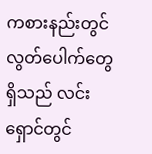ကစားနည်းတွင် လွတ်ပေါက်တွေရှိသည် လင်းရှောင်တွင်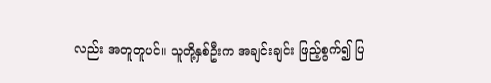လည်း အတူတူပင်။ သူတို့နှစ်ဦးက အချင်းချင်း ဖြည့်စွက်၍ ပြ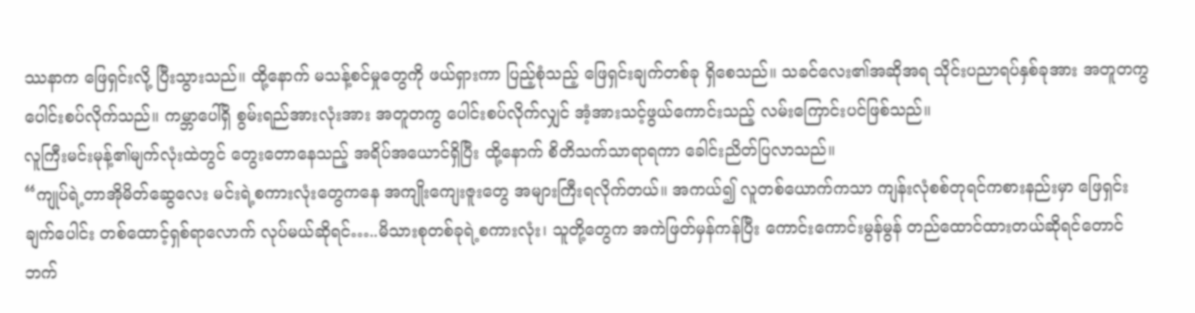ဿနာက ဖြေရှင်းလို့ ပြီးသွားသည်။ ထို့နောက် မသန့်စင်မှုတွေကို ဖယ်ရှားကာ ပြည့်စုံသည့် ဖြေရှင်းချက်တစ်ခု ရှိစေသည်။ သခင်လေး၏အဆိုအရ သိုင်းပညာရပ်နှစ်ခုအား အတူတကွ ပေါင်းစပ်လိုက်သည်။ ကမ္ဘာပေါ်ရှိ စွမ်းရည်အားလုံးအား အတူတကွ ပေါင်းစပ်လိုက်လျှင် အံ့အားသင့်ဖွယ်ကောင်းသည့် လမ်းကြောင်းပင်ဖြစ်သည်။
လူကြီးမင်းမုန့်၏မျက်လုံးထဲတွင် တွေးတောနေသည့် အရိပ်အယောင်ရှိပြီး ထို့နောက် စိတိသက်သာရာရကာ ခေါင်းညိတ်ပြလာသည်။
“ကျုပ်ရဲ့တာအိုမိတ်ဆွေလေး မင်းရဲ့စကားလုံးတွေကနေ အကျိုးကျေးဇူးတွေ အများကြီးရလိုက်တယ်။ အကယ်၍ လူတစ်ယောက်ကသာ ကျန်းလုံစစ်တုရင်ကစားနည်းမှာ ဖြေရှင်းချက်ပေါင်း တစ်ထောင့်ရှစ်ရာလောက် လုပ်မယ်ဆိုရင်…..မိသားစုတစ်ခုရဲ့စကားလုံး၊ သူတို့တွေက အကဲဖြတ်မှန်ကန်ပြီး ကောင်းကောင်းမွန်မွန် တည်ထောင်ထားတယ်ဆိုရင်တောင် ဘက်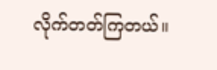လိုက်တတ်ကြတယ်။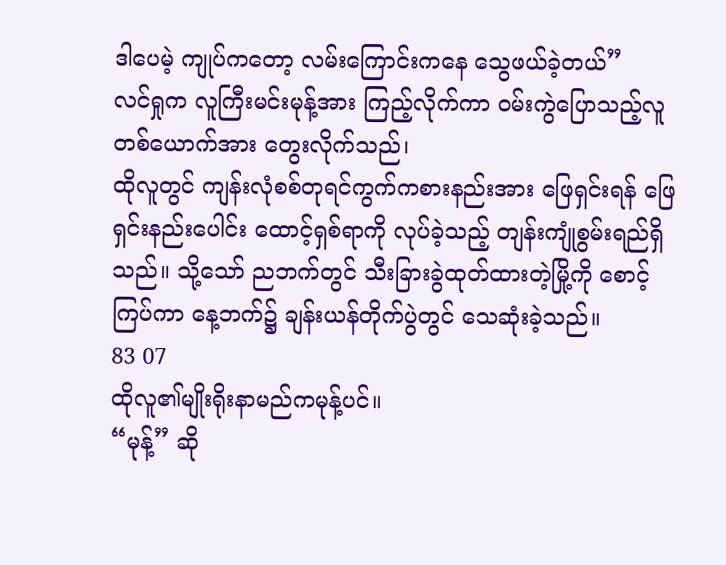ဒါပေမဲ့ ကျုပ်ကတော့ လမ်းကြောင်းကနေ သွေဖယ်ခဲ့တယ်”
လင်ရှုက လူကြီးမင်းမုန့်အား ကြည့်လိုက်ကာ ဝမ်းကွဲပြောသည့်လူတစ်ယောက်အား တွေးလိုက်သည်၊
ထိုလူတွင် ကျန်းလုံစစ်တုရင်ကွက်ကစားနည်းအား ဖြေရှင်းရန် ဖြေရှင်းနည်းပေါင်း ထောင့်ရှစ်ရာကို လုပ်ခဲ့သည့် တျန်းကျုံစွမ်းရည်ရှိသည်။ သို့သော် ညဘက်တွင် သီးခြားခွဲထုတ်ထားတဲ့မြို့ကို စောင့်ကြပ်ကာ နေ့ဘက်၌ ချန်းယန်တိုက်ပွဲတွင် သေဆုံးခဲ့သည်။
83 07
ထိုလူ၏မျိုးရိုးနာမည်ကမုန့်ပင်။
“မုန့်” ဆို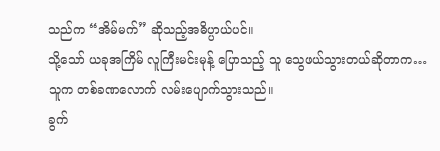သည်က “အိမ်မက်” ဆိုသည့်အဓိပ္ပာယ်ပင်။
သို့သော် ယခုအကြိမ် လူကြီးမင်းမုန့် ပြောသည့် သူ သွေဖယ်သွားတယ်ဆိုတာက…
သူက တစ်ခဏလောက် လမ်းပျောက်သွားသည်။
ခွက်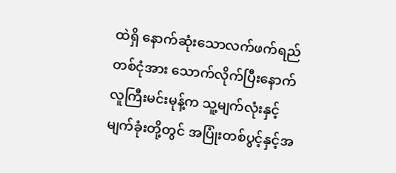ထဲရှိ နောက်ဆုံးသောလက်ဖက်ရည်တစ်ငုံအား သောက်လိုက်ပြီးနောက် လူကြီးမင်းမုန့်က သူ့မျက်လုံးနှင့် မျက်ခုံးတို့တွင် အပြုံးတစ်ပွင့်နှင့်အ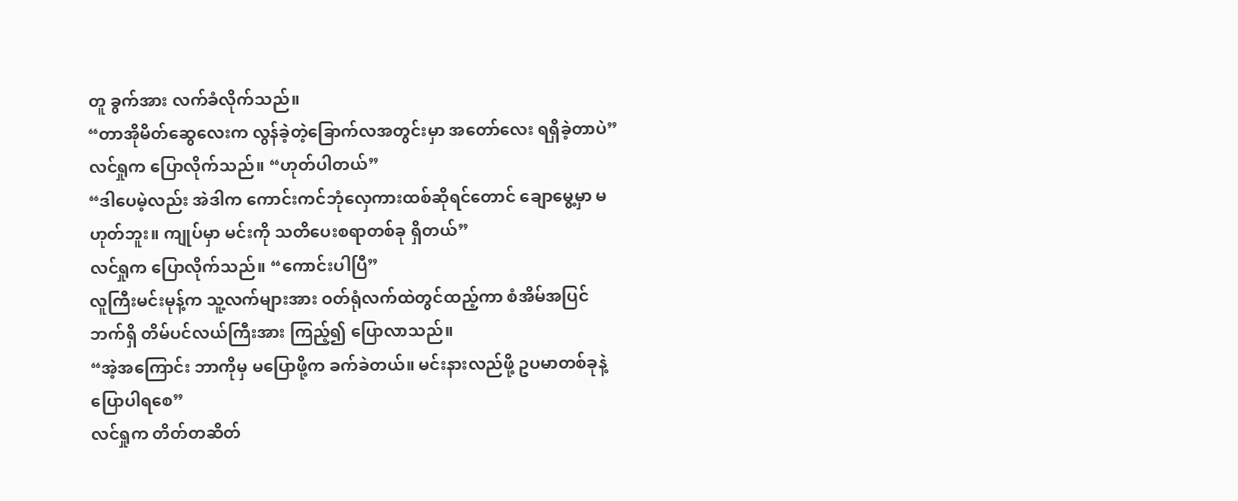တူ ခွက်အား လက်ခံလိုက်သည်။
“တာအိုမိတ်ဆွေလေးက လွန်ခဲ့တဲ့ခြောက်လအတွင်းမှာ အတော်လေး ရရှိခဲ့တာပဲ”
လင်ရှုက ပြောလိုက်သည်။ “ဟုတ်ပါတယ်”
“ဒါပေမဲ့လည်း အဲဒါက ကောင်းကင်ဘုံလှေကားထစ်ဆိုရင်တောင် ချောမွေ့မှာ မဟုတ်ဘူး။ ကျုပ်မှာ မင်းကို သတိပေးစရာတစ်ခု ရှိတယ်”
လင်ရှုက ပြောလိုက်သည်။ “ကောင်းပါပြီ”
လူကြီးမင်းမုန့်က သူ့လက်များအား ဝတ်ရုံလက်ထဲတွင်ထည့်ကာ စံအိမ်အပြင်ဘက်ရှိ တိမ်ပင်လယ်ကြီးအား ကြည့်၍ ပြောလာသည်။
“အဲ့အကြောင်း ဘာကိုမှ မပြောဖို့က ခက်ခဲတယ်။ မင်းနားလည်ဖို့ ဥပမာတစ်ခုနဲ့ ပြောပါရစေ”
လင်ရှုက တိတ်တဆိတ်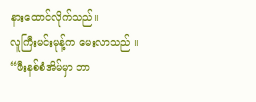နားထောင်လိုက်သည်။
လူကြီးမင်းမုန့်က မေးလာသည် ။
“ဖီးနစ်စံအိမ်မှာ ဘာ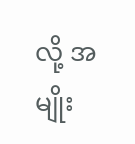လို့ အမျိုး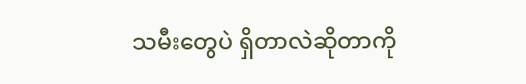သမီးတွေပဲ ရှိတာလဲဆိုတာကို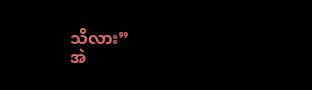သိလား”
အဲ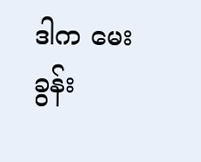ဒါက မေးခွန်း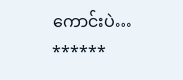ကောင်းပဲ…
******